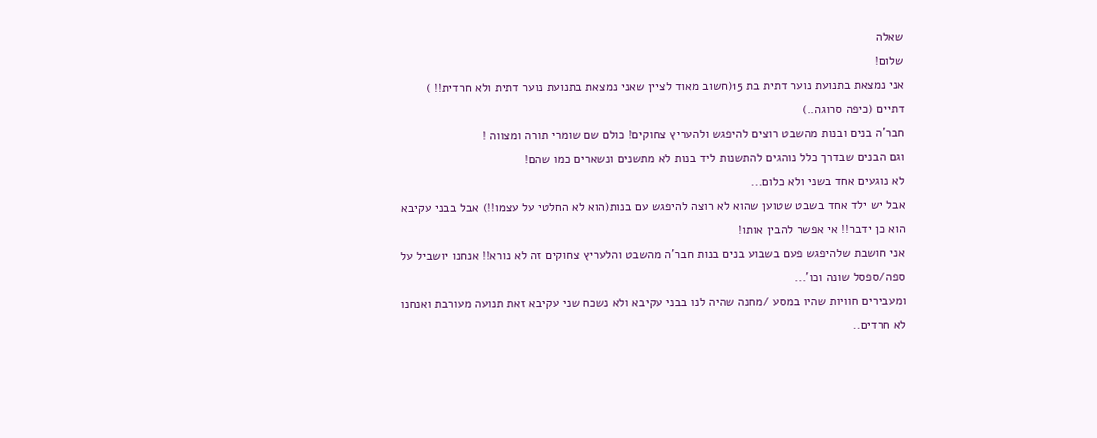שאלה
שלום!
אני נמצאת בתנועת נוער דתית בת 15(חשוב מאוד לציין שאני נמצאת בתנועת נוער דתית ולא חרדית!! )
דתיים (כיפה סרוגה..)
חבר'ה בנים ובנות מהשבט רוצים להיפגש ולהעריץ צחוקים! כולם שם שומרי תורה ומצווה !
וגם הבנים שבדרך כלל נוהגים להתשנות ליד בנות לא מתשנים ונשארים כמו שהם!
לא נוגעים אחד בשני ולא כלום...
אבל יש ילד אחד בשבט שטוען שהוא לא רוצה להיפגש עם בנות(הוא לא החלטי על עצמו!!) אבל בבני עקיבא הוא כן ידבר!! אי אפשר להבין אותו!
אני חושבת שלהיפגש פעם בשבוע בנים בנות חבר'ה מהשבט והלעריץ צחוקים זה לא נורא!! אנחנו יושביל על ספה/ספסל שונה וכו'...
ומעבירים חוויות שהיו במסע /מחנה שהיה לנו בבני עקיבא ולא נשכח שני עקיבא זאת תנועה מעורבת ואנחנו לא חרדים..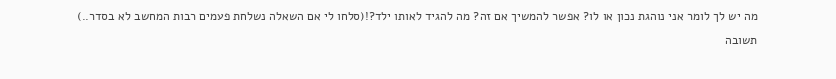מה יש לך לומר אני נוהגת נכון או לו? אפשר להמשיך אם זה? מה להגיד לאותו ילד?!(סלחו לי אם השאלה נשלחת פעמים רבות המחשב לא בסדר..)
תשובה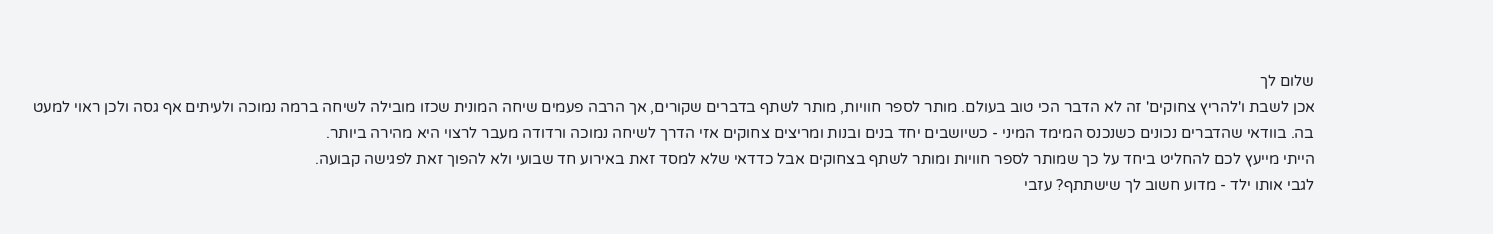שלום לך
אכן לשבת ו'להריץ צחוקים' זה לא הדבר הכי טוב בעולם. מותר לספר חוויות, מותר לשתף בדברים שקורים, אך הרבה פעמים שיחה המונית שכזו מובילה לשיחה ברמה נמוכה ולעיתים אף גסה ולכן ראוי למעט בה. בוודאי שהדברים נכונים כשנכנס המימד המיני - כשיושבים יחד בנים ובנות ומריצים צחוקים אזי הדרך לשיחה נמוכה ורדודה מעבר לרצוי היא מהירה ביותר.
הייתי מייעץ לכם להחליט ביחד על כך שמותר לספר חוויות ומותר לשתף בצחוקים אבל כדדאי שלא למסד זאת באירוע חד שבועי ולא להפוך זאת לפגישה קבועה.
לגבי אותו ילד - מדוע חשוב לך שישתתף? עזבי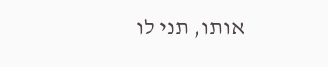אותו, תני לו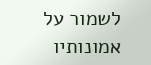לשמור על אמונותיו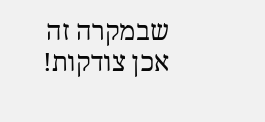שבמקרה זה אכן צודקות!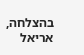בהצלחה, אריאל